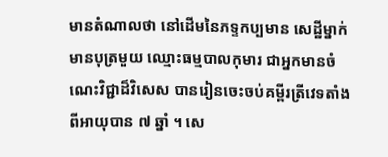មានតំណាលថា នៅដើមនៃភទ្ទកប្បមាន សេដ្ឋីម្នាក់ មានបុត្រមួយ ឈ្មោះធម្មបាលកុមារ ជាអ្នកមានចំណេះវិជ្ជាដ៏វិសេស បានរៀនចេះចប់គម្ពីរត្រីវេទតាំងពីអាយុបាន ៧ ឆ្នាំ ។ សេ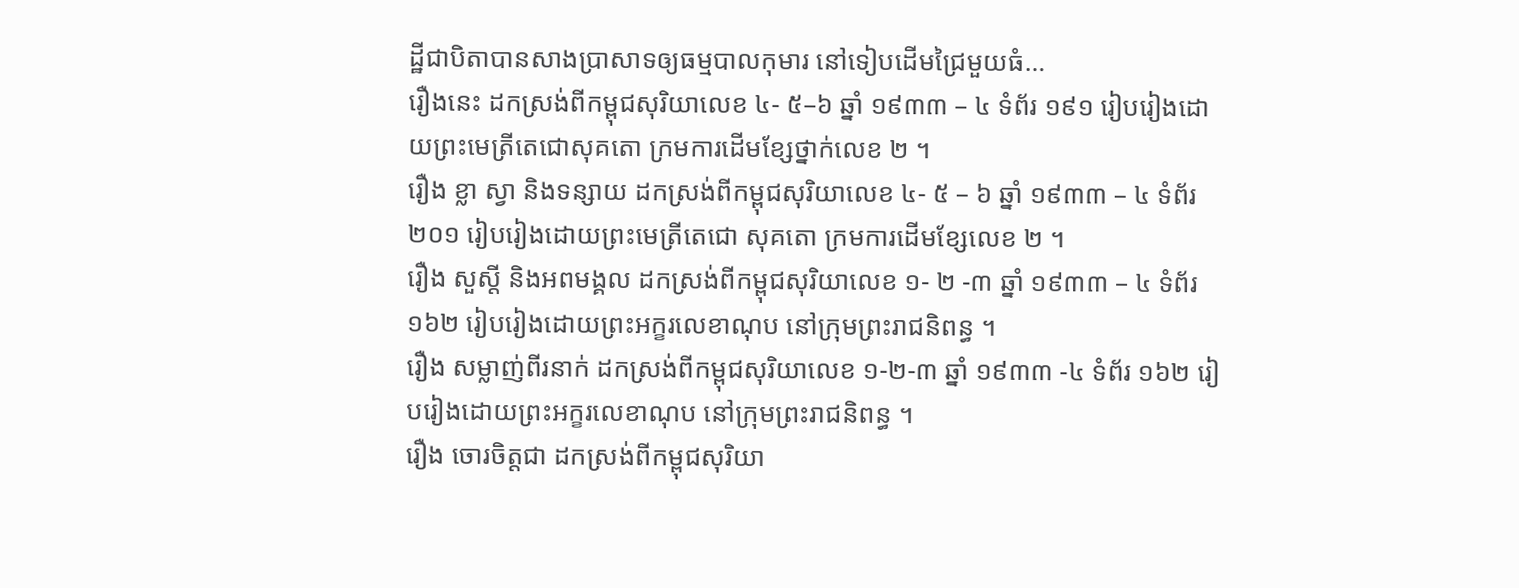ដ្ឋីជាបិតាបានសាងប្រាសាទឲ្យធម្មបាលកុមារ នៅទៀបដើមជ្រៃមួយធំ…
រឿងនេះ ដកស្រង់ពីកម្ពុជសុរិយាលេខ ៤- ៥–៦ ឆ្នាំ ១៩៣៣ – ៤ ទំព័រ ១៩១ រៀបរៀងដោយព្រះមេត្រីតេជោសុគតោ ក្រមការដើមខ្សែថ្នាក់លេខ ២ ។
រឿង ខ្លា ស្វា និងទន្សាយ ដកស្រង់ពីកម្ពុជសុរិយាលេខ ៤- ៥ – ៦ ឆ្នាំ ១៩៣៣ – ៤ ទំព័រ ២០១ រៀបរៀងដោយព្រះមេត្រីតេជោ សុគតោ ក្រមការដើមខ្សែលេខ ២ ។
រឿង សួស្តី និងអពមង្គល ដកស្រង់ពីកម្ពុជសុរិយាលេខ ១- ២ -៣ ឆ្នាំ ១៩៣៣ – ៤ ទំព័រ ១៦២ រៀបរៀងដោយព្រះអក្ខរលេខាណុប នៅក្រុមព្រះរាជនិពន្ធ ។
រឿង សម្លាញ់ពីរនាក់ ដកស្រង់ពីកម្ពុជសុរិយាលេខ ១-២-៣ ឆ្នាំ ១៩៣៣ -៤ ទំព័រ ១៦២ រៀបរៀងដោយព្រះអក្ខរលេខាណុប នៅក្រុមព្រះរាជនិពន្ធ ។
រឿង ចោរចិត្តជា ដកស្រង់ពីកម្ពុជសុរិយា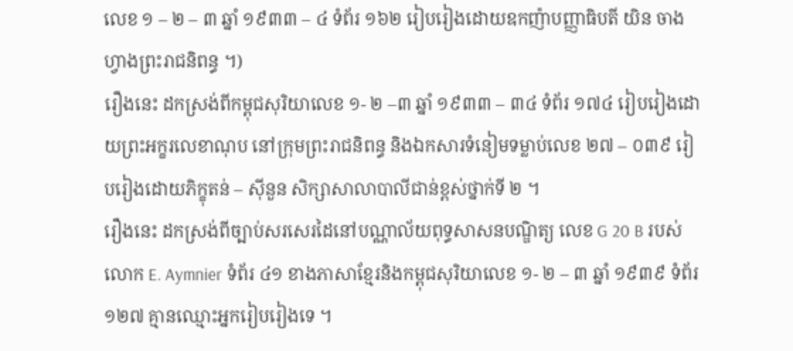លេខ ១ – ២ – ៣ ឆ្នាំ ១៩៣៣ – ៤ ទំព័រ ១៦២ រៀបរៀងដោយឧកញ៉ាបញ្ញាធិបតី យិន ចាងហ្វាងព្រះរាជនិពន្ធ ។)
រឿងនេះ ដកស្រង់ពីកម្ពុជសុរិយាលេខ ១- ២ –៣ ឆ្នាំ ១៩៣៣ – ៣៤ ទំព័រ ១៧៤ រៀបរៀងដោយព្រះអក្ខរលេខាណុប នៅក្រុមព្រះរាជនិពន្ធ និងឯកសារទំនៀមទម្លាប់លេខ ២៧ – ០៣៩ រៀបរៀងដោយភិក្ខុតន់ – ស៊ីនួន សិក្សាសាលាបាលីជាន់ខ្ពស់ថ្នាក់ទី ២ ។
រឿងនេះ ដកស្រង់ពីច្បាប់សរសេរដៃនៅបណ្ណាល័យពុទ្ធសាសនបណ្ឌិត្យ លេខ G 20 B របស់លោក E. Aymnier ទំព័រ ៤១ ខាងភាសាខ្មែរនិងកម្ពុជសុរិយាលេខ ១- ២ – ៣ ឆ្នាំ ១៩៣៩ ទំព័រ ១២៧ គ្មានឈ្មោះអ្នករៀបរៀងទេ ។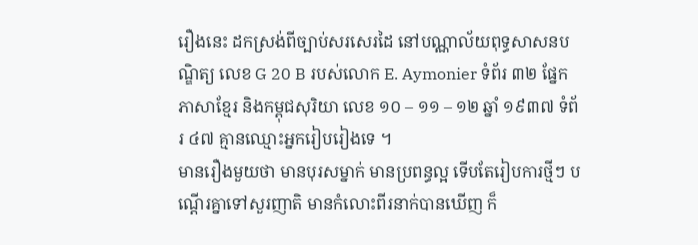រឿងនេះ ដកស្រង់ពីច្បាប់សរសេរដៃ នៅបណ្ណាល័យពុទ្ធសាសនបណ្ឌិត្យ លេខ G 20 B របស់លោក E. Aymonier ទំព័រ ៣២ ផ្នែកភាសាខ្មែរ និងកម្ពុជសុរិយា លេខ ១០ – ១១ – ១២ ឆ្នាំ ១៩៣៧ ទំព័រ ៤៧ គ្មានឈ្មោះអ្នករៀបរៀងទេ ។
មានរឿងមួយថា មានបុរសម្នាក់ មានប្រពន្ធល្អ ទើបតែរៀបការថ្មីៗ បណ្ដើរគ្នាទៅសួរញាតិ មានកំលោះពីរនាក់បានឃើញ ក៏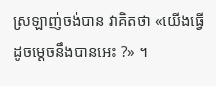ស្រឡាញ់ចង់បាន វាគិតថា «យើងធ្វើដូចម្ដេចនឹងបានអេះ ?» ។